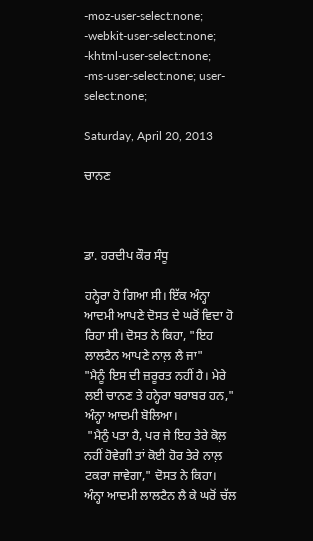-moz-user-select:none; -webkit-user-select:none; -khtml-user-select:none; -ms-user-select:none; user-select:none;

Saturday, April 20, 2013

ਚਾਨਣ



ਡਾ. ਹਰਦੀਪ ਕੌਰ ਸੰਧੂ

ਹਨ੍ਹੇਰਾ ਹੋ ਗਿਆ ਸੀ। ਇੱਕ ਅੰਨ੍ਹਾ ਆਦਮੀ ਆਪਣੇ ਦੋਸਤ ਦੇ ਘਰੋਂ ਵਿਦਾ ਹੋ ਰਿਹਾ ਸੀ। ਦੋਸਤ ਨੇ ਕਿਹਾ, "ਇਹ ਲਾਲਟੈਨ ਆਪਣੇ ਨਾਲ਼ ਲੈ ਜਾ"
"ਮੈਨੂੰ ਇਸ ਦੀ ਜ਼ਰੂਰਤ ਨਹੀਂ ਹੈ। ਮੇਰੇ ਲਈ ਚਾਨਣ ਤੇ ਹਨ੍ਹੇਰਾ ਬਰਾਬਰ ਹਨ," ਅੰਨ੍ਹਾ ਆਦਮੀ ਬੋਲਿਆ।
 "ਮੈਨੁੰ ਪਤਾ ਹੈ, ਪਰ ਜੇ ਇਹ ਤੇਰੇ ਕੋਲ਼ ਨਹੀਂ ਹੋਵੇਗੀ ਤਾਂ ਕੋਈ ਹੋਰ ਤੇਰੇ ਨਾਲ਼ ਟਕਰਾ ਜਾਵੇਗਾ," ਦੋਸਤ ਨੇ ਕਿਹਾ।
ਅੰਨ੍ਹਾ ਆਦਮੀ ਲਾਲਟੈਨ ਲੈ ਕੇ ਘਰੋਂ ਚੱਲ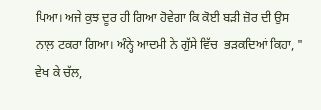ਪਿਆ। ਅਜੇ ਕੁਝ ਦੂਰ ਹੀ ਗਿਆ ਹੋਵੇਗਾ ਕਿ ਕੋਈ ਬੜੀ ਜ਼ੋਰ ਦੀ ਉਸ ਨਾਲ਼ ਟਕਰਾ ਗਿਆ। ਅੰਨ੍ਹੇ ਆਦਮੀ ਨੇ ਗੁੱਸੇ ਵਿੱਚ  ਭੜਕਦਿਆਂ ਕਿਹਾ, " ਵੇਖ ਕੇ ਚੱਲ,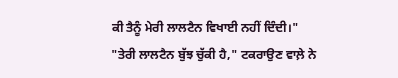ਕੀ ਤੈਨੂੰ ਮੇਰੀ ਲਾਲਟੈਨ ਵਿਖਾਈ ਨਹੀਂ ਦਿੰਦੀ।"
"ਤੇਰੀ ਲਾਲਟੈਨ ਬੁੱਝ ਚੁੱਕੀ ਹੈ," ਟਕਰਾਉਣ ਵਾਲ਼ੇ ਨੇ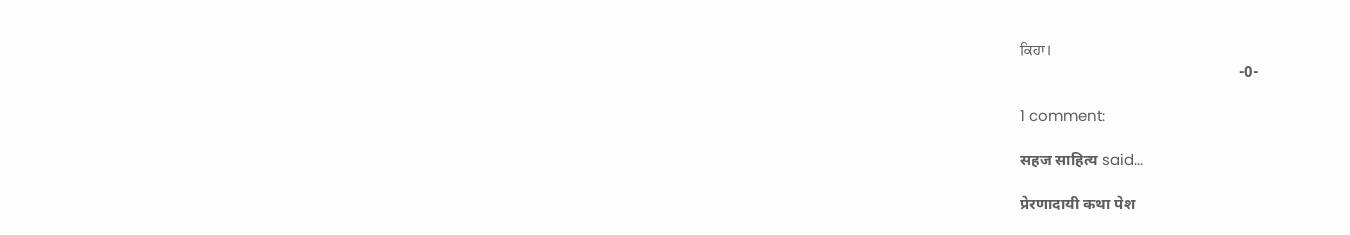ਕਿਹਾ।
                                                        -0-

1 comment:

सहज साहित्य said...

प्रेरणादायी कथा पेश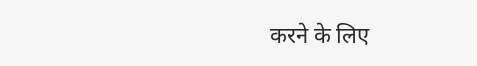करने के लिए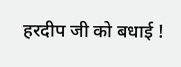हरदीप जी को बधाई !